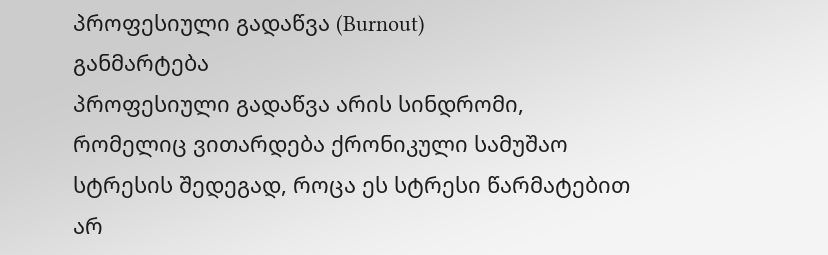პროფესიული გადაწვა (Burnout)
განმარტება
პროფესიული გადაწვა არის სინდრომი, რომელიც ვითარდება ქრონიკული სამუშაო სტრესის შედეგად, როცა ეს სტრესი წარმატებით არ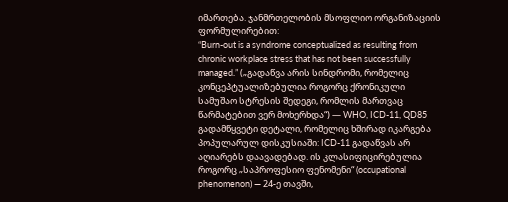იმართება. ჯანმრთელობის მსოფლიო ორგანიზაციის ფორმულირებით:
“Burn-out is a syndrome conceptualized as resulting from chronic workplace stress that has not been successfully managed.” („გადაწვა არის სინდრომი, რომელიც კონცეპტუალიზებულია როგორც ქრონიკული სამუშაო სტრესის შედეგი, რომლის მართვაც წარმატებით ვერ მოხერხდა“) — WHO, ICD-11, QD85
გადამწყვეტი დეტალი, რომელიც ხშირად იკარგება პოპულარულ დისკუსიაში: ICD-11 გადაწვას არ აღიარებს დაავადებად. ის კლასიფიცირებულია როგორც „საპროფესიო ფენომენი“ (occupational phenomenon) — 24-ე თავში,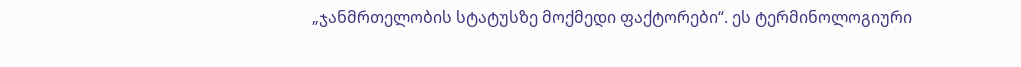„ჯანმრთელობის სტატუსზე მოქმედი ფაქტორები“. ეს ტერმინოლოგიური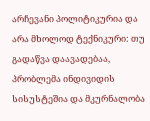არჩევანი პოლიტიკურია და არა მხოლოდ ტექნიკური: თუ გადაწვა დაავადებაა, პრობლემა ინდივიდის სისუსტეშია და მკურნალობა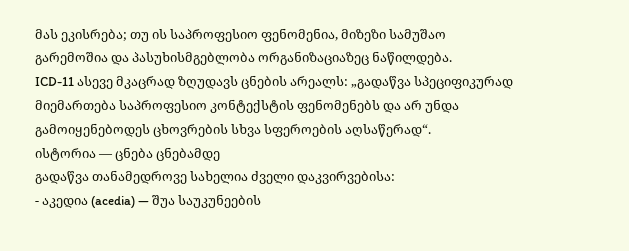მას ეკისრება; თუ ის საპროფესიო ფენომენია, მიზეზი სამუშაო გარემოშია და პასუხისმგებლობა ორგანიზაციაზეც ნაწილდება.
ICD-11 ასევე მკაცრად ზღუდავს ცნების არეალს: „გადაწვა სპეციფიკურად მიემართება საპროფესიო კონტექსტის ფენომენებს და არ უნდა გამოიყენებოდეს ცხოვრების სხვა სფეროების აღსაწერად“.
ისტორია — ცნება ცნებამდე
გადაწვა თანამედროვე სახელია ძველი დაკვირვებისა:
- აკედია (acedia) — შუა საუკუნეების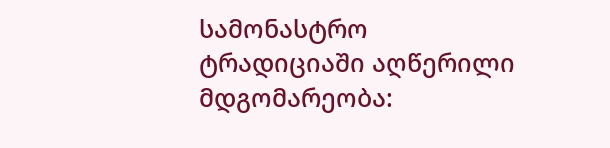სამონასტრო ტრადიციაში აღწერილი მდგომარეობა: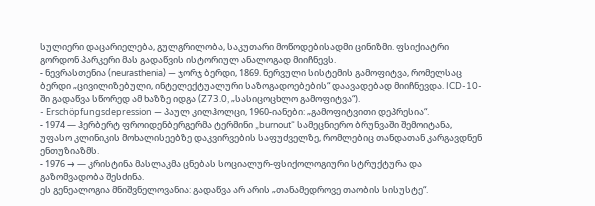სულიერი დაცარიელება, გულგრილობა, საკუთარი მოწოდებისადმი ცინიზმი. ფსიქიატრი გორდონ პარკერი მას გადაწვის ისტორიულ ანალოგად მიიჩნევს.
- ნევრასთენია (neurasthenia) — ჯორჯ ბერდი, 1869. ნერვული სისტემის გამოფიტვა, რომელსაც ბერდი „ცივილიზებული, ინტელექტუალური საზოგადოებების“ დაავადებად მიიჩნევდა. ICD-10-ში გადაწვა სწორედ ამ ხაზზე იდგა (Z73.0, „სასიცოცხლო გამოფიტვა“).
- Erschöpfungsdepression — პაულ კილჰოლცი, 1960-იანები: „გამოფიტვითი დეპრესია“.
- 1974 — ჰერბერტ ფროიდენბერგერმა ტერმინი „burnout“ სამეცნიერო ბრუნვაში შემოიტანა, უფასო კლინიკის მოხალისეებზე დაკვირვების საფუძველზე, რომლებიც თანდათან კარგავდნენ ენთუზიაზმს.
- 1976 → — კრისტინა მასლაკმა ცნებას სოციალურ-ფსიქოლოგიური სტრუქტურა და გაზომვადობა შესძინა.
ეს გენეალოგია მნიშვნელოვანია: გადაწვა არ არის „თანამედროვე თაობის სისუსტე“.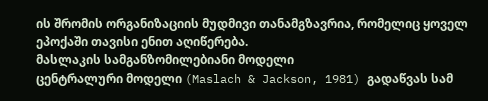ის შრომის ორგანიზაციის მუდმივი თანამგზავრია, რომელიც ყოველ ეპოქაში თავისი ენით აღიწერება.
მასლაკის სამგანზომილებიანი მოდელი
ცენტრალური მოდელი (Maslach & Jackson, 1981) გადაწვას სამ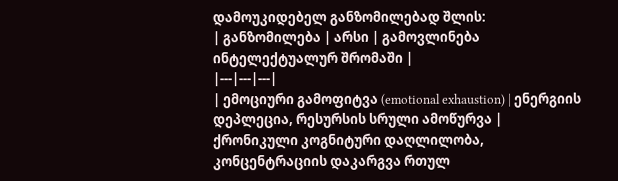დამოუკიდებელ განზომილებად შლის:
| განზომილება | არსი | გამოვლინება ინტელექტუალურ შრომაში |
|---|---|---|
| ემოციური გამოფიტვა (emotional exhaustion) | ენერგიის დეპლეცია, რესურსის სრული ამოწურვა | ქრონიკული კოგნიტური დაღლილობა, კონცენტრაციის დაკარგვა რთულ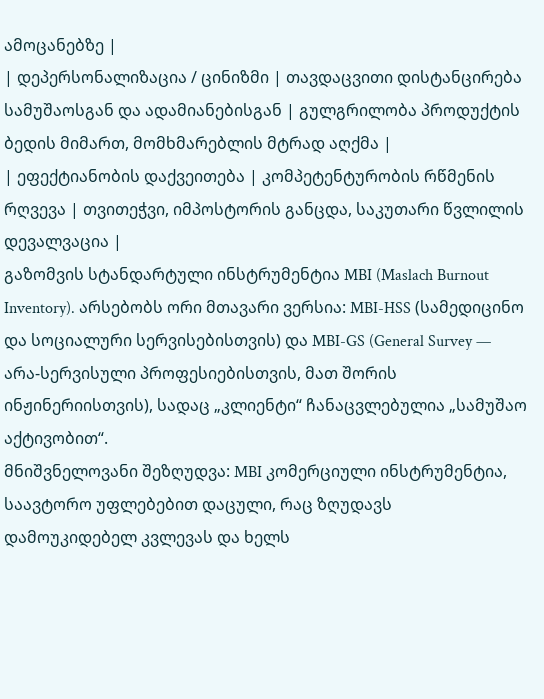ამოცანებზე |
| დეპერსონალიზაცია / ცინიზმი | თავდაცვითი დისტანცირება სამუშაოსგან და ადამიანებისგან | გულგრილობა პროდუქტის ბედის მიმართ, მომხმარებლის მტრად აღქმა |
| ეფექტიანობის დაქვეითება | კომპეტენტურობის რწმენის რღვევა | თვითეჭვი, იმპოსტორის განცდა, საკუთარი წვლილის დევალვაცია |
გაზომვის სტანდარტული ინსტრუმენტია MBI (Maslach Burnout Inventory). არსებობს ორი მთავარი ვერსია: MBI-HSS (სამედიცინო და სოციალური სერვისებისთვის) და MBI-GS (General Survey — არა-სერვისული პროფესიებისთვის, მათ შორის ინჟინერიისთვის), სადაც „კლიენტი“ ჩანაცვლებულია „სამუშაო აქტივობით“.
მნიშვნელოვანი შეზღუდვა: MBI კომერციული ინსტრუმენტია, საავტორო უფლებებით დაცული, რაც ზღუდავს დამოუკიდებელ კვლევას და ხელს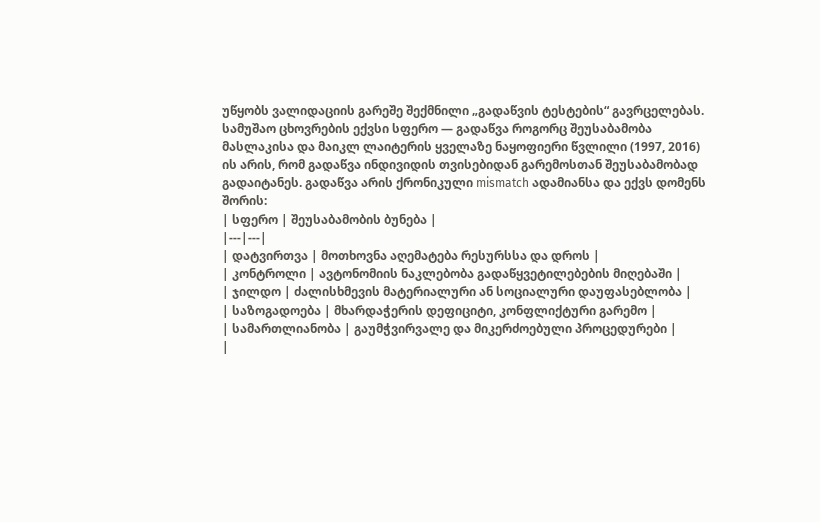უწყობს ვალიდაციის გარეშე შექმნილი „გადაწვის ტესტების“ გავრცელებას.
სამუშაო ცხოვრების ექვსი სფერო — გადაწვა როგორც შეუსაბამობა
მასლაკისა და მაიკლ ლაიტერის ყველაზე ნაყოფიერი წვლილი (1997, 2016) ის არის, რომ გადაწვა ინდივიდის თვისებიდან გარემოსთან შეუსაბამობად გადაიტანეს. გადაწვა არის ქრონიკული mismatch ადამიანსა და ექვს დომენს შორის:
| სფერო | შეუსაბამობის ბუნება |
|---|---|
| დატვირთვა | მოთხოვნა აღემატება რესურსსა და დროს |
| კონტროლი | ავტონომიის ნაკლებობა გადაწყვეტილებების მიღებაში |
| ჯილდო | ძალისხმევის მატერიალური ან სოციალური დაუფასებლობა |
| საზოგადოება | მხარდაჭერის დეფიციტი, კონფლიქტური გარემო |
| სამართლიანობა | გაუმჭვირვალე და მიკერძოებული პროცედურები |
|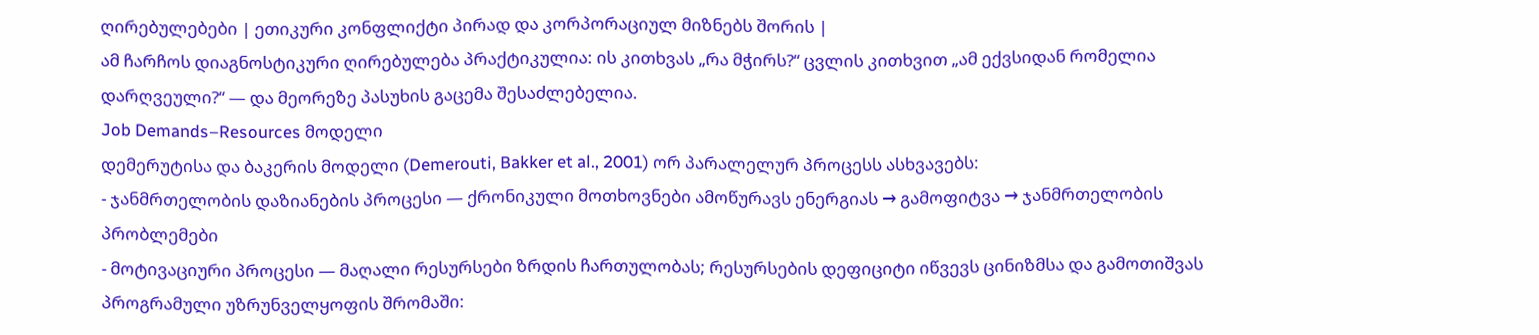ღირებულებები | ეთიკური კონფლიქტი პირად და კორპორაციულ მიზნებს შორის |
ამ ჩარჩოს დიაგნოსტიკური ღირებულება პრაქტიკულია: ის კითხვას „რა მჭირს?“ ცვლის კითხვით „ამ ექვსიდან რომელია დარღვეული?“ — და მეორეზე პასუხის გაცემა შესაძლებელია.
Job Demands–Resources მოდელი
დემერუტისა და ბაკერის მოდელი (Demerouti, Bakker et al., 2001) ორ პარალელურ პროცესს ასხვავებს:
- ჯანმრთელობის დაზიანების პროცესი — ქრონიკული მოთხოვნები ამოწურავს ენერგიას → გამოფიტვა → ჯანმრთელობის პრობლემები
- მოტივაციური პროცესი — მაღალი რესურსები ზრდის ჩართულობას; რესურსების დეფიციტი იწვევს ცინიზმსა და გამოთიშვას
პროგრამული უზრუნველყოფის შრომაში: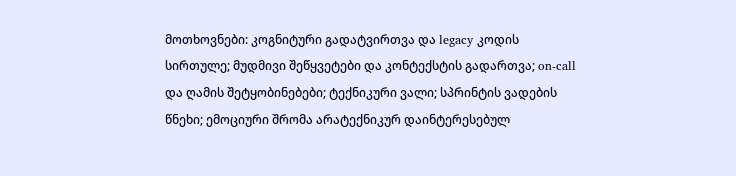მოთხოვნები: კოგნიტური გადატვირთვა და legacy კოდის სირთულე; მუდმივი შეწყვეტები და კონტექსტის გადართვა; on-call და ღამის შეტყობინებები; ტექნიკური ვალი; სპრინტის ვადების წნეხი; ემოციური შრომა არატექნიკურ დაინტერესებულ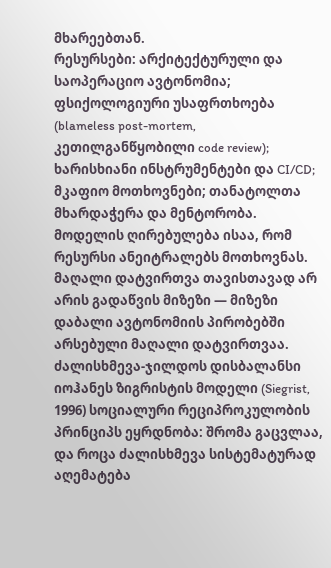მხარეებთან.
რესურსები: არქიტექტურული და საოპერაციო ავტონომია; ფსიქოლოგიური უსაფრთხოება (blameless post-mortem, კეთილგანწყობილი code review); ხარისხიანი ინსტრუმენტები და CI/CD; მკაფიო მოთხოვნები; თანატოლთა მხარდაჭერა და მენტორობა.
მოდელის ღირებულება ისაა, რომ რესურსი ანეიტრალებს მოთხოვნას. მაღალი დატვირთვა თავისთავად არ არის გადაწვის მიზეზი — მიზეზი დაბალი ავტონომიის პირობებში არსებული მაღალი დატვირთვაა.
ძალისხმევა-ჯილდოს დისბალანსი
იოჰანეს ზიგრისტის მოდელი (Siegrist, 1996) სოციალური რეციპროკულობის პრინციპს ეყრდნობა: შრომა გაცვლაა, და როცა ძალისხმევა სისტემატურად აღემატება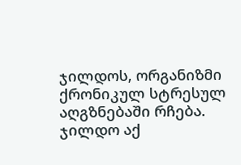ჯილდოს, ორგანიზმი ქრონიკულ სტრესულ აღგზნებაში რჩება.
ჯილდო აქ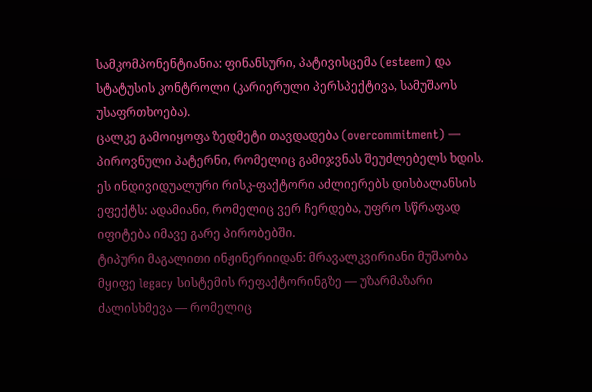სამკომპონენტიანია: ფინანსური, პატივისცემა (esteem) და სტატუსის კონტროლი (კარიერული პერსპექტივა, სამუშაოს უსაფრთხოება).
ცალკე გამოიყოფა ზედმეტი თავდადება (overcommitment) — პიროვნული პატერნი, რომელიც გამიჯვნას შეუძლებელს ხდის. ეს ინდივიდუალური რისკ-ფაქტორი აძლიერებს დისბალანსის ეფექტს: ადამიანი, რომელიც ვერ ჩერდება, უფრო სწრაფად იფიტება იმავე გარე პირობებში.
ტიპური მაგალითი ინჟინერიიდან: მრავალკვირიანი მუშაობა მყიფე legacy სისტემის რეფაქტორინგზე — უზარმაზარი ძალისხმევა — რომელიც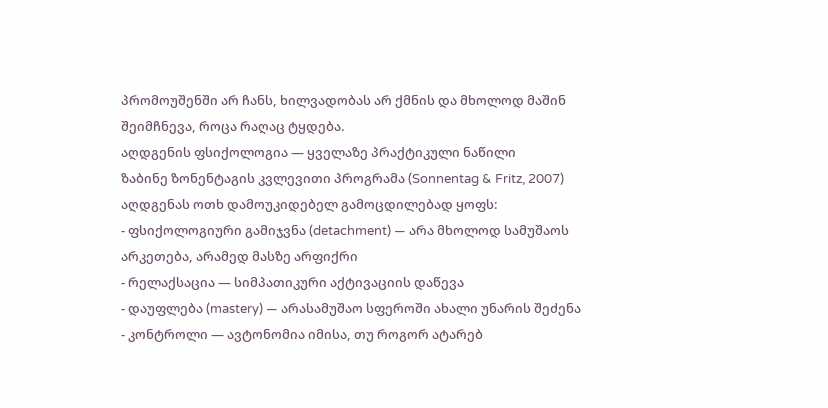პრომოუშენში არ ჩანს, ხილვადობას არ ქმნის და მხოლოდ მაშინ შეიმჩნევა, როცა რაღაც ტყდება.
აღდგენის ფსიქოლოგია — ყველაზე პრაქტიკული ნაწილი
ზაბინე ზონენტაგის კვლევითი პროგრამა (Sonnentag & Fritz, 2007) აღდგენას ოთხ დამოუკიდებელ გამოცდილებად ყოფს:
- ფსიქოლოგიური გამიჯვნა (detachment) — არა მხოლოდ სამუშაოს არკეთება, არამედ მასზე არფიქრი
- რელაქსაცია — სიმპათიკური აქტივაციის დაწევა
- დაუფლება (mastery) — არასამუშაო სფეროში ახალი უნარის შეძენა
- კონტროლი — ავტონომია იმისა, თუ როგორ ატარებ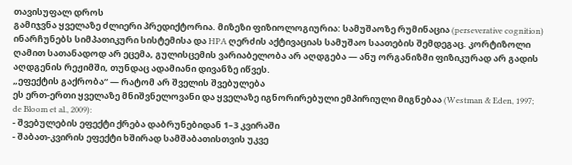თავისუფალ დროს
გამიჯვნა ყველაზე ძლიერი პრედიქტორია. მიზეზი ფიზიოლოგიურია: სამუშაოზე რუმინაცია (perseverative cognition) ინარჩუნებს სიმპათიკური სისტემისა და HPA ღერძის აქტივაციას სამუშაო საათების შემდეგაც. კორტიზოლი ღამით სათანადოდ არ ეცემა, გულისცემის ვარიაბელობა არ აღდგება — ანუ ორგანიზმი ფიზიკურად არ გადის აღდგენის რეჟიმში, თუნდაც ადამიანი დივანზე იწვეს.
„ეფექტის გაქრობა“ — რატომ არ შველის შვებულება
ეს ერთ-ერთი ყველაზე მნიშვნელოვანი და ყველაზე იგნორირებული ემპირიული მიგნებაა (Westman & Eden, 1997; de Bloom et al., 2009):
- შვებულების ეფექტი ქრება დაბრუნებიდან 1–3 კვირაში
- შაბათ-კვირის ეფექტი ხშირად სამშაბათისთვის უკვე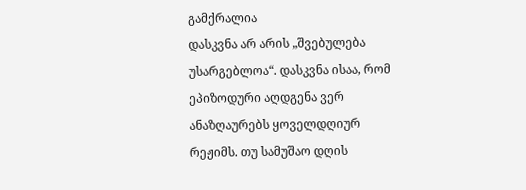გამქრალია
დასკვნა არ არის „შვებულება უსარგებლოა“. დასკვნა ისაა, რომ ეპიზოდური აღდგენა ვერ ანაზღაურებს ყოველდღიურ რეჟიმს. თუ სამუშაო დღის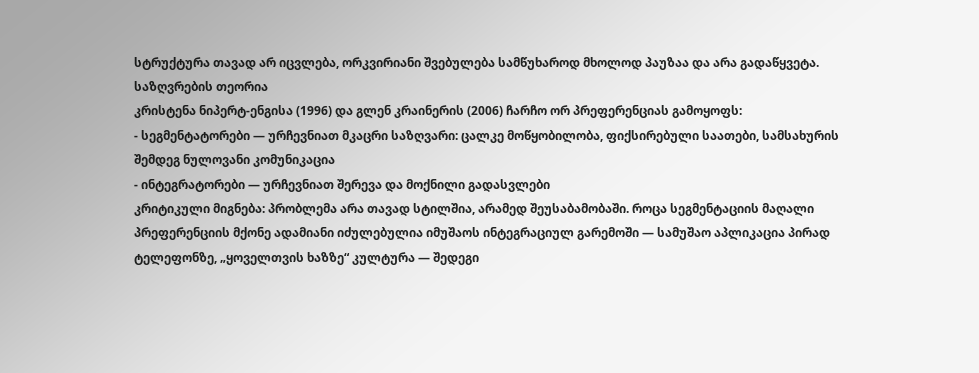სტრუქტურა თავად არ იცვლება, ორკვირიანი შვებულება სამწუხაროდ მხოლოდ პაუზაა და არა გადაწყვეტა.
საზღვრების თეორია
კრისტენა ნიპერტ-ენგისა (1996) და გლენ კრაინერის (2006) ჩარჩო ორ პრეფერენციას გამოყოფს:
- სეგმენტატორები — ურჩევნიათ მკაცრი საზღვარი: ცალკე მოწყობილობა, ფიქსირებული საათები, სამსახურის შემდეგ ნულოვანი კომუნიკაცია
- ინტეგრატორები — ურჩევნიათ შერევა და მოქნილი გადასვლები
კრიტიკული მიგნება: პრობლემა არა თავად სტილშია, არამედ შეუსაბამობაში. როცა სეგმენტაციის მაღალი პრეფერენციის მქონე ადამიანი იძულებულია იმუშაოს ინტეგრაციულ გარემოში — სამუშაო აპლიკაცია პირად ტელეფონზე, „ყოველთვის ხაზზე“ კულტურა — შედეგი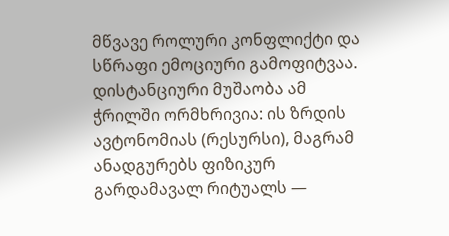მწვავე როლური კონფლიქტი და სწრაფი ემოციური გამოფიტვაა.
დისტანციური მუშაობა ამ ჭრილში ორმხრივია: ის ზრდის ავტონომიას (რესურსი), მაგრამ ანადგურებს ფიზიკურ გარდამავალ რიტუალს —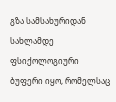გზა სამსახურიდან სახლამდე ფსიქოლოგიური ბუფერი იყო, რომელსაც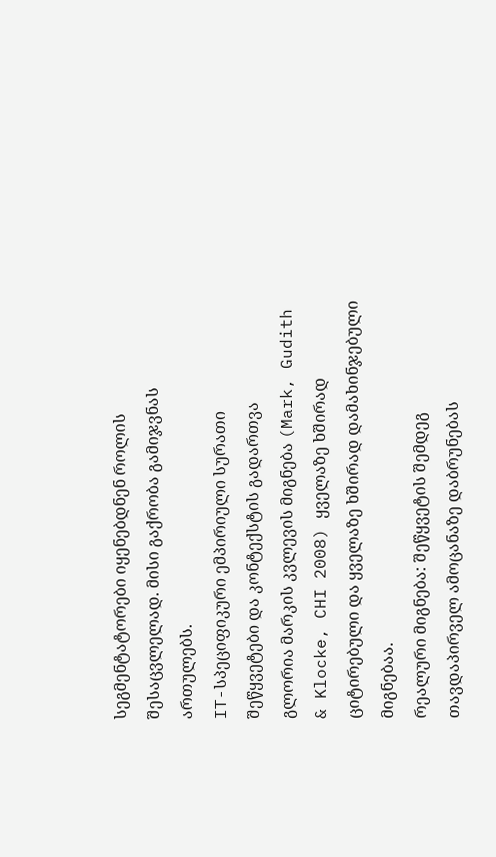სეგმენტატორები იყენებდნენ როლის შესაცვლელად. მისი გაქრობა გამიჯვნას ართულებს.
IT-სპეციფიკური ემპირიული სურათი
შეწყვეტები და კონტექსტის გადართვა
გლორია მარკის კვლევის მიგნება (Mark, Gudith & Klocke, CHI 2008) ყველაზე ხშირად ციტირებული და ყველაზე ხშირად დამახინჯებული მიგნებაა.
რეალური მიგნება: შეწყვეტის შემდეგ თავდაპირველ ამოცანაზე დაბრუნებას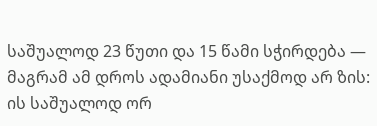საშუალოდ 23 წუთი და 15 წამი სჭირდება — მაგრამ ამ დროს ადამიანი უსაქმოდ არ ზის: ის საშუალოდ ორ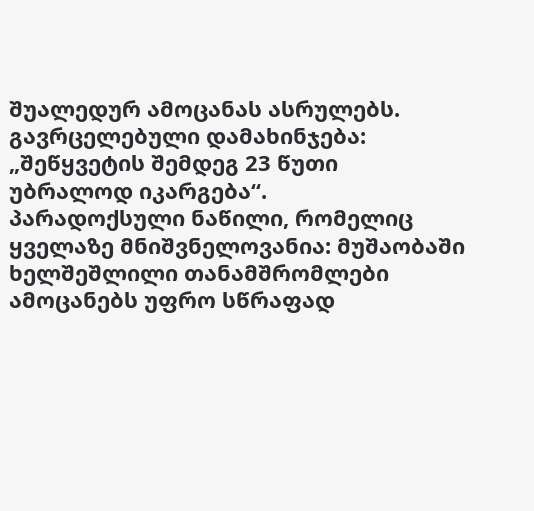შუალედურ ამოცანას ასრულებს.
გავრცელებული დამახინჯება: „შეწყვეტის შემდეგ 23 წუთი უბრალოდ იკარგება“.
პარადოქსული ნაწილი, რომელიც ყველაზე მნიშვნელოვანია: მუშაობაში ხელშეშლილი თანამშრომლები ამოცანებს უფრო სწრაფად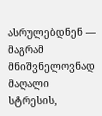ასრულებდნენ — მაგრამ მნიშვნელოვნად მაღალი სტრესის,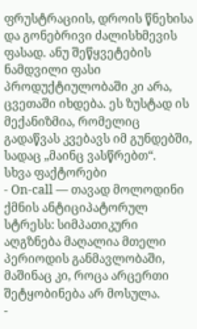ფრუსტრაციის, დროის წნეხისა და გონებრივი ძალისხმევის ფასად. ანუ შეწყვეტების ნამდვილი ფასი პროდუქტიულობაში კი არა, ცვეთაში იხდება. ეს ზუსტად ის მექანიზმია, რომელიც გადაწვას კვებავს იმ გუნდებში, სადაც „მაინც ვასწრებთ“.
სხვა ფაქტორები
- On-call — თავად მოლოდინი ქმნის ანტიციპატორულ სტრესს: სიმპათიკური აღგზნება მაღალია მთელი პერიოდის განმავლობაში, მაშინაც კი, როცა არცერთი შეტყობინება არ მოსულა.
-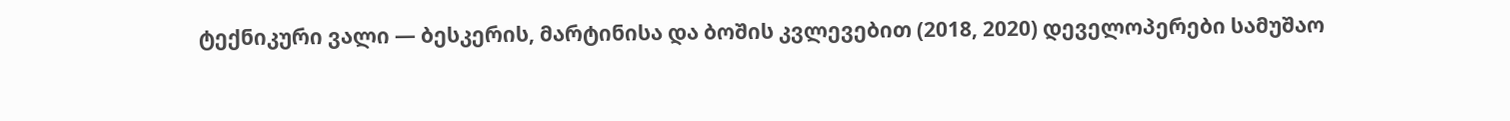ტექნიკური ვალი — ბესკერის, მარტინისა და ბოშის კვლევებით (2018, 2020) დეველოპერები სამუშაო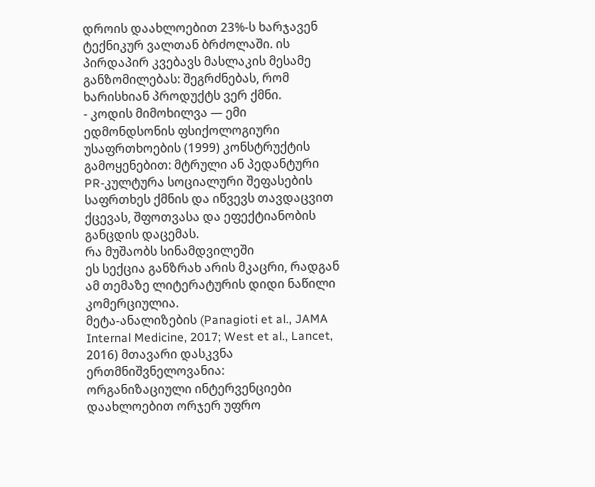დროის დაახლოებით 23%-ს ხარჯავენ ტექნიკურ ვალთან ბრძოლაში. ის პირდაპირ კვებავს მასლაკის მესამე განზომილებას: შეგრძნებას, რომ ხარისხიან პროდუქტს ვერ ქმნი.
- კოდის მიმოხილვა — ემი ედმონდსონის ფსიქოლოგიური უსაფრთხოების (1999) კონსტრუქტის გამოყენებით: მტრული ან პედანტური PR-კულტურა სოციალური შეფასების საფრთხეს ქმნის და იწვევს თავდაცვით ქცევას, შფოთვასა და ეფექტიანობის განცდის დაცემას.
რა მუშაობს სინამდვილეში
ეს სექცია განზრახ არის მკაცრი, რადგან ამ თემაზე ლიტერატურის დიდი ნაწილი კომერციულია.
მეტა-ანალიზების (Panagioti et al., JAMA Internal Medicine, 2017; West et al., Lancet, 2016) მთავარი დასკვნა ერთმნიშვნელოვანია:
ორგანიზაციული ინტერვენციები დაახლოებით ორჯერ უფრო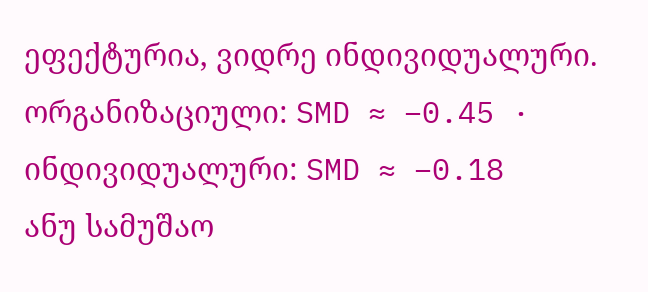ეფექტურია, ვიდრე ინდივიდუალური. ორგანიზაციული: SMD ≈ −0.45 · ინდივიდუალური: SMD ≈ −0.18
ანუ სამუშაო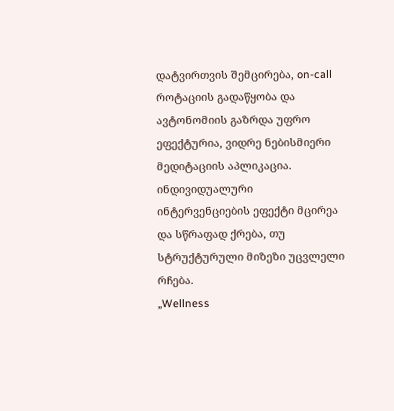დატვირთვის შემცირება, on-call როტაციის გადაწყობა და ავტონომიის გაზრდა უფრო ეფექტურია, ვიდრე ნებისმიერი მედიტაციის აპლიკაცია. ინდივიდუალური ინტერვენციების ეფექტი მცირეა და სწრაფად ქრება, თუ სტრუქტურული მიზეზი უცვლელი რჩება.
„Wellness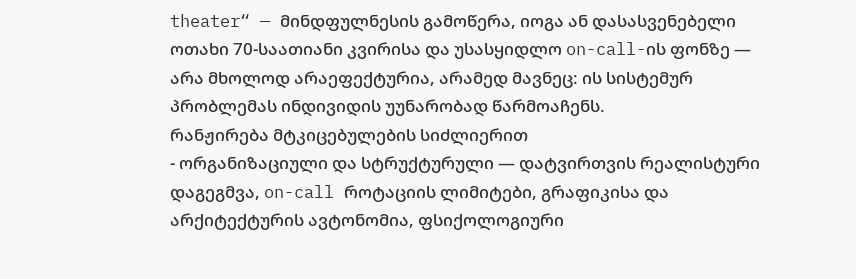theater“ — მინდფულნესის გამოწერა, იოგა ან დასასვენებელი ოთახი 70-საათიანი კვირისა და უსასყიდლო on-call-ის ფონზე — არა მხოლოდ არაეფექტურია, არამედ მავნეც: ის სისტემურ პრობლემას ინდივიდის უუნარობად წარმოაჩენს.
რანჟირება მტკიცებულების სიძლიერით
- ორგანიზაციული და სტრუქტურული — დატვირთვის რეალისტური დაგეგმვა, on-call როტაციის ლიმიტები, გრაფიკისა და არქიტექტურის ავტონომია, ფსიქოლოგიური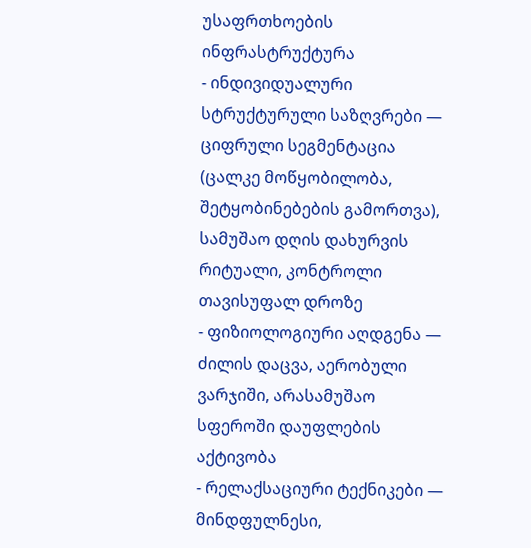უსაფრთხოების ინფრასტრუქტურა
- ინდივიდუალური სტრუქტურული საზღვრები — ციფრული სეგმენტაცია (ცალკე მოწყობილობა, შეტყობინებების გამორთვა), სამუშაო დღის დახურვის რიტუალი, კონტროლი თავისუფალ დროზე
- ფიზიოლოგიური აღდგენა — ძილის დაცვა, აერობული ვარჯიში, არასამუშაო სფეროში დაუფლების აქტივობა
- რელაქსაციური ტექნიკები — მინდფულნესი,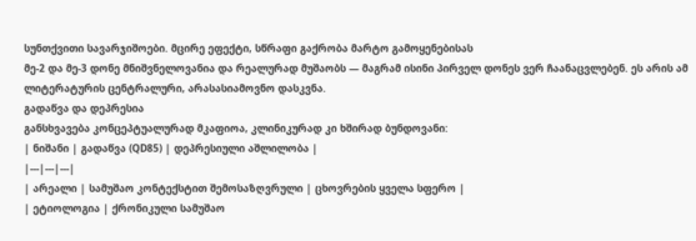სუნთქვითი სავარჯიშოები. მცირე ეფექტი, სწრაფი გაქრობა მარტო გამოყენებისას
მე-2 და მე-3 დონე მნიშვნელოვანია და რეალურად მუშაობს — მაგრამ ისინი პირველ დონეს ვერ ჩაანაცვლებენ. ეს არის ამ ლიტერატურის ცენტრალური, არასასიამოვნო დასკვნა.
გადაწვა და დეპრესია
განსხვავება კონცეპტუალურად მკაფიოა, კლინიკურად კი ხშირად ბუნდოვანი:
| ნიშანი | გადაწვა (QD85) | დეპრესიული აშლილობა |
|---|---|---|
| არეალი | სამუშაო კონტექსტით შემოსაზღვრული | ცხოვრების ყველა სფერო |
| ეტიოლოგია | ქრონიკული სამუშაო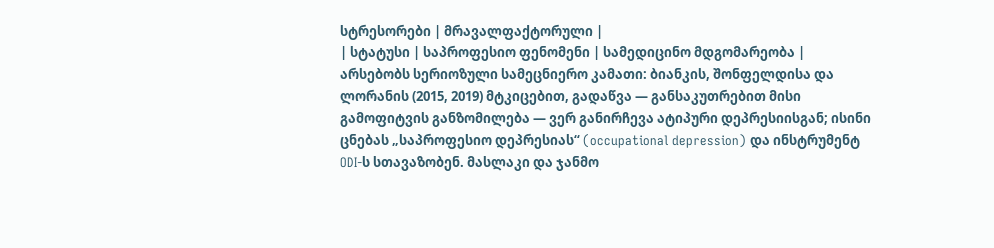სტრესორები | მრავალფაქტორული |
| სტატუსი | საპროფესიო ფენომენი | სამედიცინო მდგომარეობა |
არსებობს სერიოზული სამეცნიერო კამათი: ბიანკის, შონფელდისა და ლორანის (2015, 2019) მტკიცებით, გადაწვა — განსაკუთრებით მისი გამოფიტვის განზომილება — ვერ განირჩევა ატიპური დეპრესიისგან; ისინი ცნებას „საპროფესიო დეპრესიას“ (occupational depression) და ინსტრუმენტ ODI-ს სთავაზობენ. მასლაკი და ჯანმო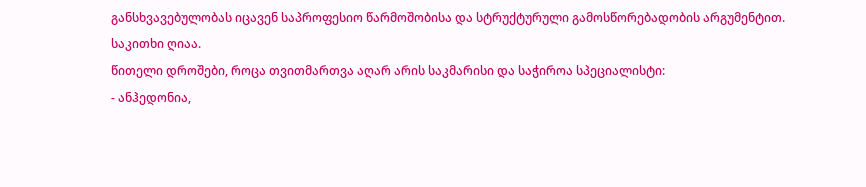განსხვავებულობას იცავენ საპროფესიო წარმოშობისა და სტრუქტურული გამოსწორებადობის არგუმენტით. საკითხი ღიაა.
წითელი დროშები, როცა თვითმართვა აღარ არის საკმარისი და საჭიროა სპეციალისტი:
- ანჰედონია,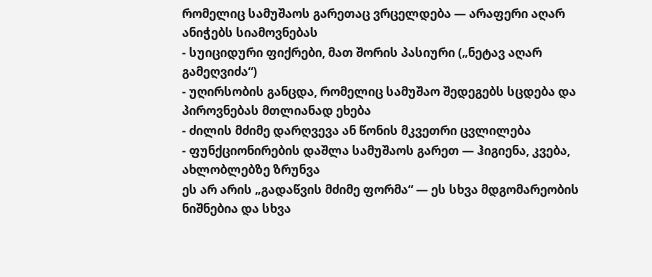რომელიც სამუშაოს გარეთაც ვრცელდება — არაფერი აღარ ანიჭებს სიამოვნებას
- სუიციდური ფიქრები, მათ შორის პასიური („ნეტავ აღარ გამეღვიძა“)
- უღირსობის განცდა, რომელიც სამუშაო შედეგებს სცდება და პიროვნებას მთლიანად ეხება
- ძილის მძიმე დარღვევა ან წონის მკვეთრი ცვლილება
- ფუნქციონირების დაშლა სამუშაოს გარეთ — ჰიგიენა, კვება, ახლობლებზე ზრუნვა
ეს არ არის „გადაწვის მძიმე ფორმა“ — ეს სხვა მდგომარეობის ნიშნებია და სხვა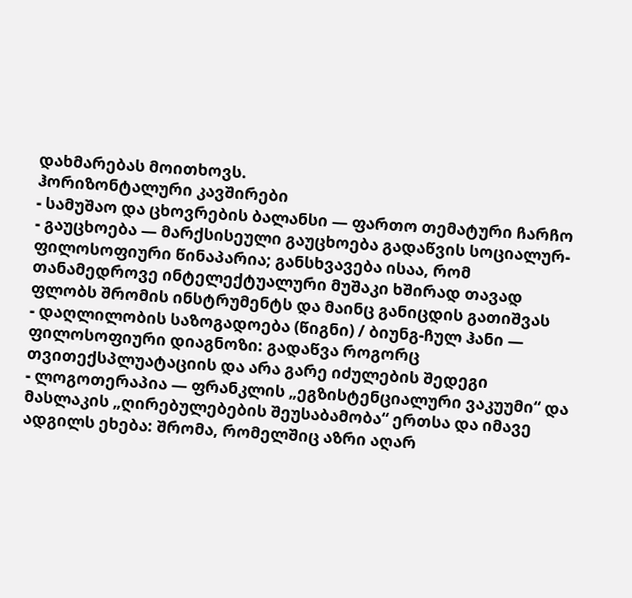დახმარებას მოითხოვს.
ჰორიზონტალური კავშირები
- სამუშაო და ცხოვრების ბალანსი — ფართო თემატური ჩარჩო
- გაუცხოება — მარქსისეული გაუცხოება გადაწვის სოციალურ-ფილოსოფიური წინაპარია; განსხვავება ისაა, რომ თანამედროვე ინტელექტუალური მუშაკი ხშირად თავად ფლობს შრომის ინსტრუმენტს და მაინც განიცდის გათიშვას
- დაღლილობის საზოგადოება (წიგნი) / ბიუნგ-ჩულ ჰანი — ფილოსოფიური დიაგნოზი: გადაწვა როგორც თვითექსპლუატაციის და არა გარე იძულების შედეგი
- ლოგოთერაპია — ფრანკლის „ეგზისტენციალური ვაკუუმი“ და მასლაკის „ღირებულებების შეუსაბამობა“ ერთსა და იმავე ადგილს ეხება: შრომა, რომელშიც აზრი აღარ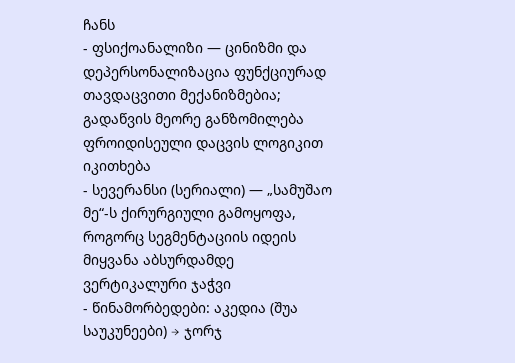ჩანს
- ფსიქოანალიზი — ცინიზმი და დეპერსონალიზაცია ფუნქციურად თავდაცვითი მექანიზმებია; გადაწვის მეორე განზომილება ფროიდისეული დაცვის ლოგიკით იკითხება
- სევერანსი (სერიალი) — „სამუშაო მე“-ს ქირურგიული გამოყოფა, როგორც სეგმენტაციის იდეის მიყვანა აბსურდამდე
ვერტიკალური ჯაჭვი
- წინამორბედები: აკედია (შუა საუკუნეები) → ჯორჯ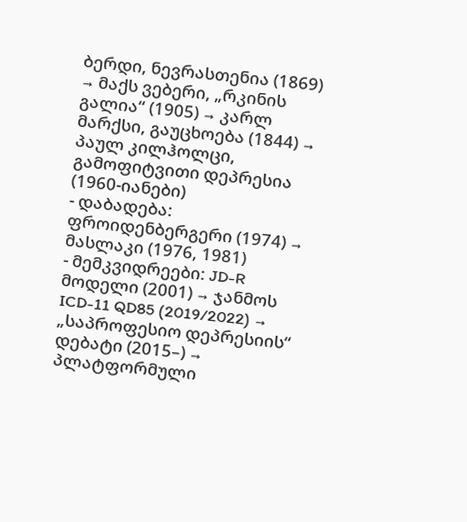ბერდი, ნევრასთენია (1869) → მაქს ვებერი, „რკინის გალია“ (1905) → კარლ მარქსი, გაუცხოება (1844) → პაულ კილჰოლცი, გამოფიტვითი დეპრესია (1960-იანები)
- დაბადება: ფროიდენბერგერი (1974) → მასლაკი (1976, 1981)
- მემკვიდრეები: JD-R მოდელი (2001) → ჯანმოს ICD-11 QD85 (2019/2022) → „საპროფესიო დეპრესიის“ დებატი (2015–) → პლატფორმული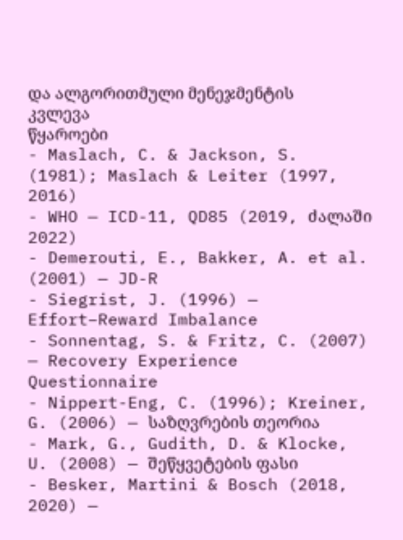და ალგორითმული მენეჯმენტის კვლევა
წყაროები
- Maslach, C. & Jackson, S. (1981); Maslach & Leiter (1997, 2016)
- WHO — ICD-11, QD85 (2019, ძალაში 2022)
- Demerouti, E., Bakker, A. et al. (2001) — JD-R
- Siegrist, J. (1996) — Effort–Reward Imbalance
- Sonnentag, S. & Fritz, C. (2007) — Recovery Experience Questionnaire
- Nippert-Eng, C. (1996); Kreiner, G. (2006) — საზღვრების თეორია
- Mark, G., Gudith, D. & Klocke, U. (2008) — შეწყვეტების ფასი
- Besker, Martini & Bosch (2018, 2020) —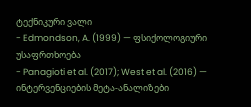ტექნიკური ვალი
- Edmondson, A. (1999) — ფსიქოლოგიური უსაფრთხოება
- Panagioti et al. (2017); West et al. (2016) — ინტერვენციების მეტა-ანალიზები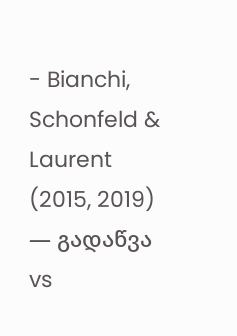- Bianchi, Schonfeld & Laurent (2015, 2019) — გადაწვა vs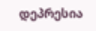დეპრესია